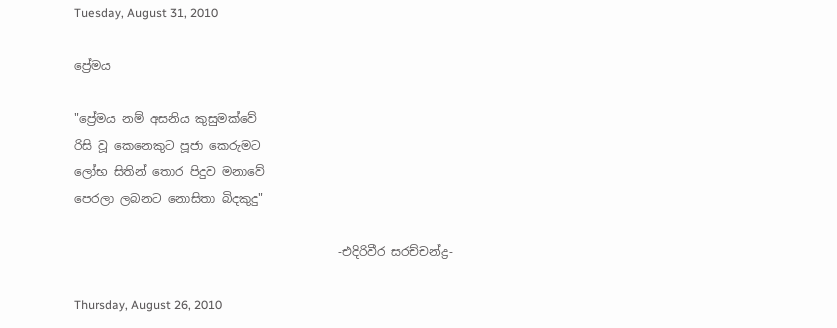Tuesday, August 31, 2010

ප්‍රේමය

"ප්‍රේමය නම් අසනිය කුසුමක්වේ
රිසි වූ කෙනෙකුට පූජා කෙරුමට
ලෝභ සිතින් තොර පිදුව මනාවේ
පෙරලා ලබනට නොසිතා බිදකුදු"

                                            -එදිරිවීර සරච්චන්ද්‍ර-

Thursday, August 26, 2010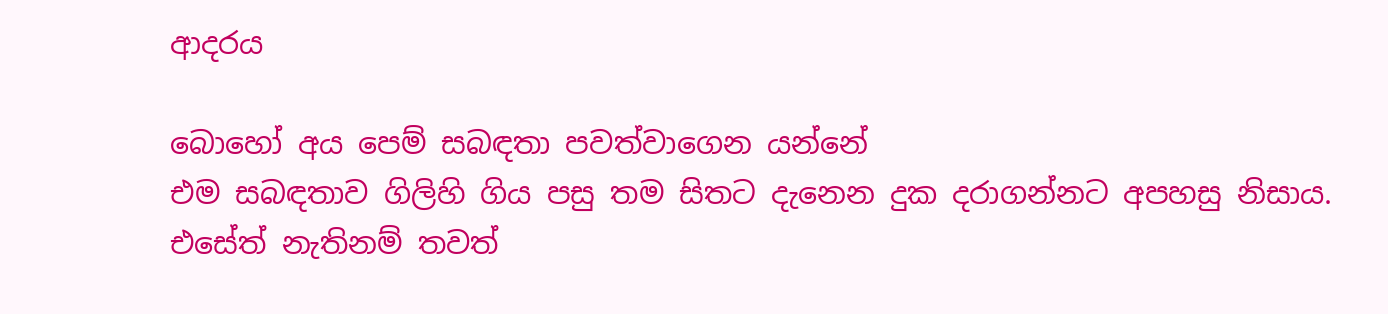ආදරය

බොහෝ අය පෙම් සබඳතා පවත්වාගෙන යන්නේ
එම සබඳතාව ගිලිහි ගිය පසු තම සිතට දැනෙන දුක දරාගන්නට අපහසු නිසාය.
එසේත් නැතිනම් තවත්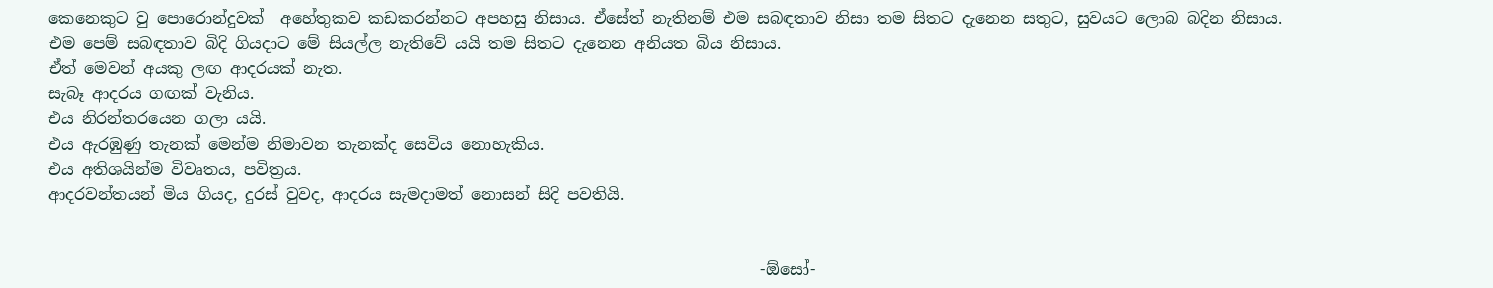කෙනෙකුට වු පොරොන්දුවක්  අහේතුකව කඩකරන්නට අපහසු නිසාය. ඒසේත් නැතිනම් එම සබඳතාව නිසා තම සිතට දැනෙන සතුට, සුවයට ලොබ බදින නිසාය.
එම පෙම් සබඳතාව බිදි ගියදාට මේ සියල්ල නැතිවේ යයි තම සිතට දැනෙන අනියත බිය නිසාය.
ඒත් මෙවන් අයකු ලඟ ආදරයක් නැත.
සැබෑ ආදරය ගඟක් වැනිය.
එය නිරන්තරයෙන ගලා යයි.
එය ඇරඹුණු තැනක් මෙන්ම නිමාවන තැනක්ද සෙවිය නොහැකිය.
එය අතිශයින්ම විවෘතය, පවිත්‍රය.
ආදරවන්තයන් මිය ගියද, දුරස් වුවද, ආදරය සැමදාමත් නොසන් සිදි පවතියි.


                                                                                         -ඕසෝ-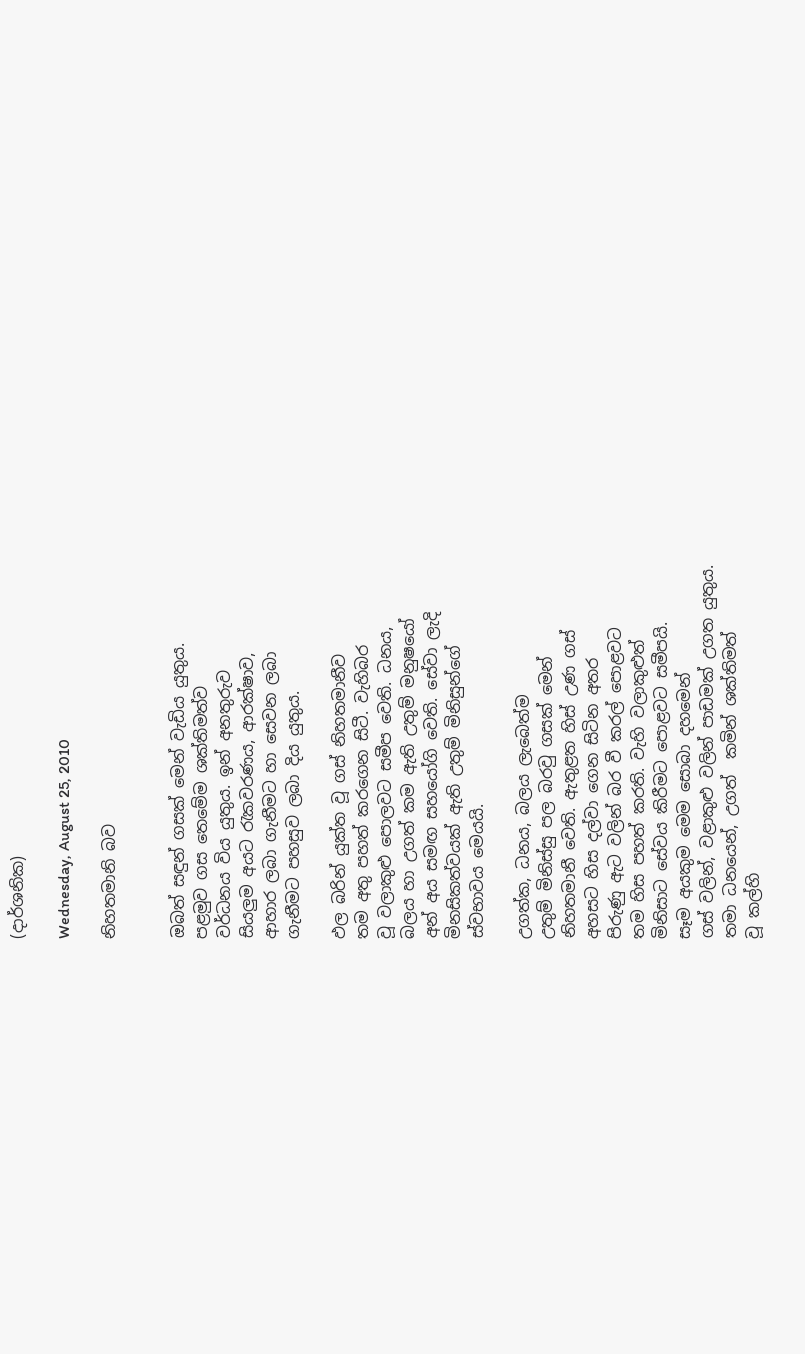(දාර්ශනික)

Wednesday, August 25, 2010

නිහතමානි බව


ඔබත් සඳුන් ගසක් මෙන් වැඩිය යුතුය.
පළමුව ගස තෙමේම ශක්තිමත්ව
වර්ධනය විය යුතුය. ඉන් අනතුරුව
සියලුම අයට රැකවරණය, ආරක්ෂාව,
ආහාර ලබා ගැනීමට හා සෙවන ලබා
ගැනීමට පහසුව ලබා දිය යුතුය.

ඵල බරින් යුක්ත වූ ගස් නිහතමානීව
තම අතු පහත් කරගෙන සිටී. වැහිබර
වූ වලාකුළු පොලවට සමීප වෙති. ධනය,
බලය හා උගත් කම ඇති උතුම් මනුෂයෝ
අන් අය සමඟ සහයෝගි වෙති. සේවා ලැදි
මිනසිකත්වයක් ඇති උතුම් මිනිසුන්ගේ
ස්වභාවය මෙයයි.

උගත්ක, ධනය, බලය ලැබෙත්ම
උතුම් මිනිස්සු පල බරවු ගසක් මෙන්
නිහතමානී වෙති. ඇතුළත හිස් උණ ගස්
අහසට හිස දල්වා ගෙන සිටින අතර
පිරුණු ඇට වලින් බර වී කරල් පොළවට
තම හිස පහත් කරති. වැහි වලාකුළුත්
මිනිසාට සේවය කිරීමට පොළවට සමීපයි.
සෑම අයකුම මෙම සොබා දහමෙන්
ගස් වලින්, වළාකුළු වලින් පාඩමක් උගත යුතුය.
තමා ධනයෙන්, උගත්  කමින් ශක්තිමත්
වූ කල්හි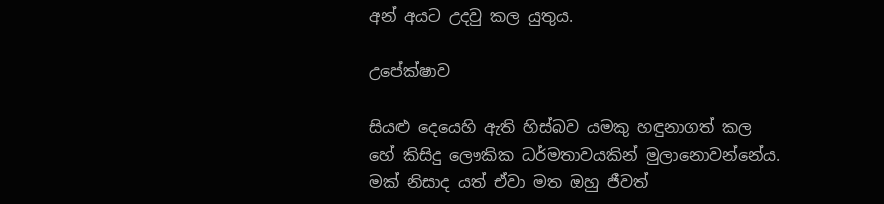අන් අයට උදවු කල යුතුය.

උපේක්ෂාව

සියළු දෙයෙහි ඇති හිස්බව යමකු හඳුනාගත් කල
හේ කිසිදු ලෞකික ධර්මතාවයකින් මුලානොවන්නේය.
මක් නිසාද යත් ඒවා මත ඔහු ජීවත්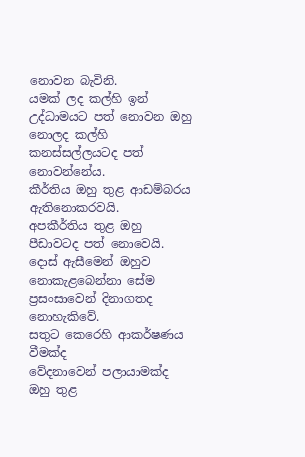නොවන බැවිනි.
යමක් ලද කල්හි ඉන් උද්ධාමයට පත් නොවන ඔහු
නොලද කල්හි කනස්සල්ලයටද පත් නොවන්නේය.
කීර්තිය ඔහු තුළ ආඩම්බරය ඇතිනොකරවයි.
අපකීර්තිය තුළ ඔහු පීඩාවටද පත් නොවෙයි.
දොස් ඇසීමෙන් ඔහුව නොකැළබෙන්නා සේම
ප්‍රසංසාවෙන් දිනාගතද නොහැකිවේ.
සතුට කෙරෙහි ආකර්ෂණය වීමක්ද
වේදනාවෙන් පලායාමක්ද ඔහු තුළ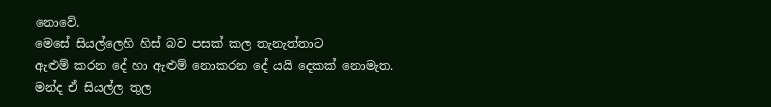නොවේ.
මෙසේ සියල්ලෙහි හිස් බව පසක් කල තැනැත්තාට
ඇළුම් කරන දේ හා ඇළුම් නොකරන දේ යයි දෙකක් නොමැත.
මන්ද ඒ සියල්ල තුල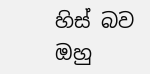හිස් බව ඔහු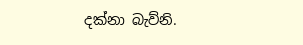දක්නා බැව්නි.